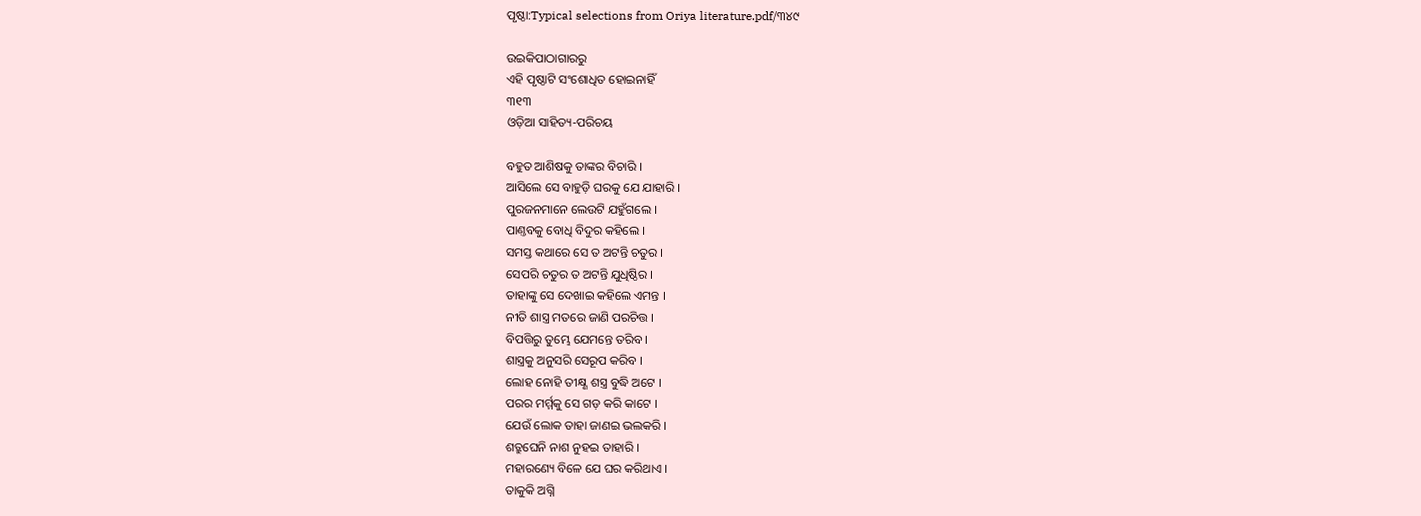ପୃଷ୍ଠା:Typical selections from Oriya literature.pdf/୩୪୯

ଉଇକିପାଠାଗାର‌ରୁ
ଏହି ପୃଷ୍ଠାଟି ସଂଶୋଧିତ ହୋଇନାହିଁ
୩୧୩
ଓଡ଼ିଆ ସାହିତ୍ୟ-ପରିଚୟ

ବ‌ହୁତ ଆଶିଷକୁ ତାଙ୍କର ବିଚାରି ।
ଆସିଲେ ସେ ବାହୁଡ଼ି ଘରକୁ ଯେ ଯାହାରି ।
ପୁରଜନମାନେ ଲେଉଟି ଯହୁଁଗଲେ ।
ପାଣ୍ତବକୁ ବୋଧି ବିଦୁର କ‌ହିଲେ ।
ସମସ୍ତ କଥାରେ ସେ ତ ଅଟନ୍ତି ଚତୁର ।
ସେପରି ଚତୁର ତ ଅଟନ୍ତି ଯୁଧିଷ୍ଠିର ।
ତାହାଙ୍କୁ ସେ ଦେଖାଇ କ‌ହିଲେ ଏମନ୍ତ ।
ନୀତି ଶାସ୍ତ୍ର ମତରେ ଜାଣି ପରଚିତ୍ତ ।
ବିପତ୍ତିରୁ ତୁମ୍ଭେ ଯେମନ୍ତେ ତରିବ ।
ଶାସ୍ତ୍ରକୁ ଅନୁସରି ସେରୂପ କରିବ ।
ଲୋହ ନୋହି ତୀକ୍ଷ୍ଣ ଶସ୍ତ୍ର ବୁଦ୍ଧି ଅଟେ ।
ପରର ମର୍ମ୍ମକୁ ସେ ଗଡ଼ କରି କାଟେ ।
ଯେଉଁ ଲୋକ ତାହା ଜାଣଇ ଭଲକରି ।
ଶତ୍ରୁଘେନି ନାଶ ନୁହଇ ତାହାରି ।
ମହାରଣ୍ୟେ ବିଳେ ଯେ ଘର କରିଥାଏ ।
ତାକୁକି ଅଗ୍ନି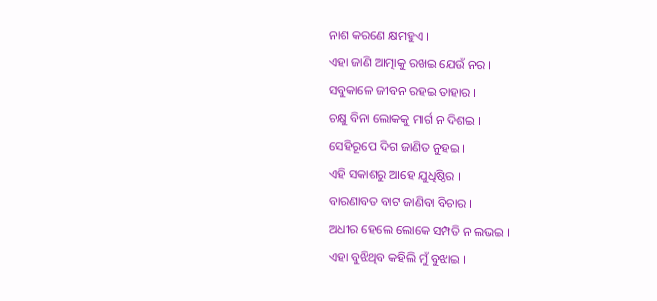ନାଶ କରଣେ କ୍ଷମହୁଏ ।
ଏହା ଜାଣି ଆତ୍ମାକୁ ରଖଇ ଯେଉଁ ନର ।
ସବୁକାଳେ ଜୀବନ ରହଇ ତାହାର ।
ଚକ୍ଷୁ ବିନା ଲୋକ‌କୁ ମାର୍ଗ ନ ଦିଶଇ ।
ସେହିରୂପେ ଦିଗ ଜାଣିତ ନୁହଇ ।
ଏହି ସକାଶରୁ ଆହେ ଯୁଧିଷ୍ଠିର ।
ବାରଣାବତ ବାଟ ଜାଣିବା ବିଚାର ।
ଅଧୀର ହେଲେ ଲୋକେ ସମ୍ପତି ନ ଲ‌ଭଇ ।
ଏହା ବୁଝିଥିବ କ‌ହିଲି ମୁଁ ବୁଝାଇ ।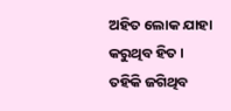ଅହିତ ଲୋକ ଯାହା କ‌ରୁଥିବ ହିତ ।
ତ‌ହିକି ଜଗିଥିବ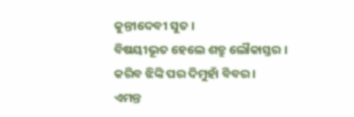କୁନ୍ତୀଦେବୀ ସୁତ ।
ବିଷୟୀଭୂତ ହେଲେ ଶତ୍ରୁ ଲୌକାସ୍ତର ।
କରିବ ଝିଙ୍କି ପର ଦିମୁହାଁ ବିବର ।
ଏମନ୍ତ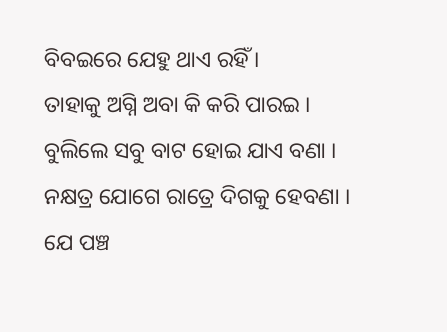ବିବଇରେ ଯେହୁ ଥାଏ ରହିଁ ।
ତାହାକୁ ଅଗ୍ନି ଅବା କି କରି ପାରଇ ।
ବୁଲିଲେ ସବୁ ବାଟ ହୋଇ ଯାଏ ବଣା ।
ନକ୍ଷତ୍ର ଯୋଗେ ରାତ୍ରେ ଦିଗକୁ ହେବଣା ।
ଯେ ପଞ୍ଚ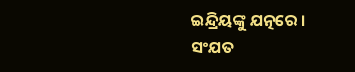ଇନ୍ଦ୍ରିୟଙ୍କୁ ଯତ୍ନରେ ।
ସଂଯତ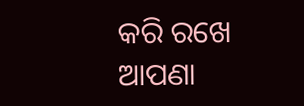କରି ରଖେ ଆପଣା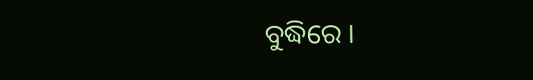ବୁଦ୍ଧିରେ ।